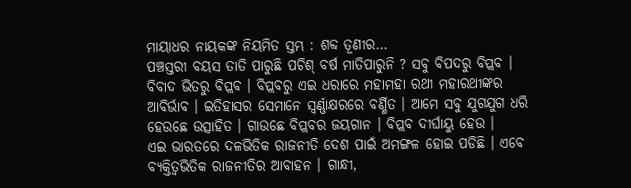ମାୟାଧର ନାୟକଙ୍କ ନିୟମିତ ସ୍ତମ୍ଭ : ଶବ୍ଦ ତୂଣୀର…
ପଞ୍ଚସ୍ତରୀ ବୟସ ତାତି ପାରୁଛି ପଚିଶ୍ ବର୍ଷ ମାତିପାରୁନି ? ସବୁ ବିପଦରୁ ବିପ୍ଲବ । ବିବାଦ ଭିତରୁ ବିପ୍ଲବ । ବିପ୍ଲବରୁ ଏଇ ଧରାରେ ମହାମହା ରଥୀ ମହାରଥୀଙ୍କର ଆବିର୍ଭାବ । ଇତିହାସର ସେମାନେ ସ୍ୱର୍ଣ୍ଣାକ୍ଷରରେ ବର୍ଣ୍ଣିତ । ଆମେ ସବୁ ଯୁଗଯୁଗ ଧରି ହେଉଛେ ଉତ୍ସାହିତ । ଗାଉଛେ ବିପ୍ଲବର ଜୟଗାନ । ବିପ୍ଲବ ଦୀର୍ଘାୟୁ ହେଉ ।
ଏଇ ଭାରତରେ ଦଳଭିତିକ ରାଜନୀତି ଦେଶ ପାଇଁ ଅମଙ୍ଗଳ ହୋଇ ପଡିଛି । ଏବେ ବ୍ୟକ୍ତିତ୍ୱଭିତିକ ରାଜନୀତିର ଆବାହନ । ଗାନ୍ଧୀ,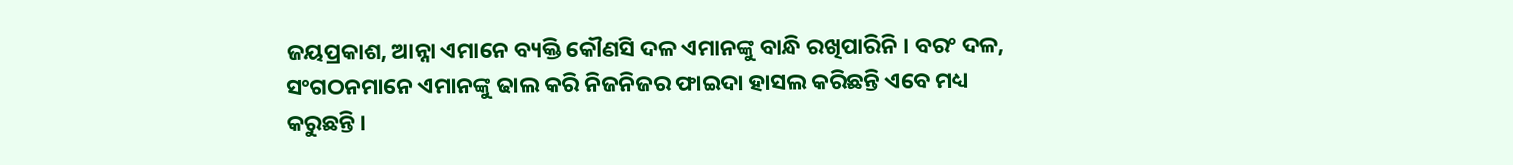ଜୟପ୍ରକାଶ, ଆନ୍ନା ଏମାନେ ବ୍ୟକ୍ତି କୌଣସି ଦଳ ଏମାନଙ୍କୁ ବାନ୍ଧି ରଖିପାରିନି । ବରଂ ଦଳ, ସଂଗଠନମାନେ ଏମାନଙ୍କୁ ଢାଲ କରି ନିଜନିଜର ଫାଇଦା ହାସଲ କରିଛନ୍ତି ଏବେ ମଧ୍ୟ କରୁଛନ୍ତି ।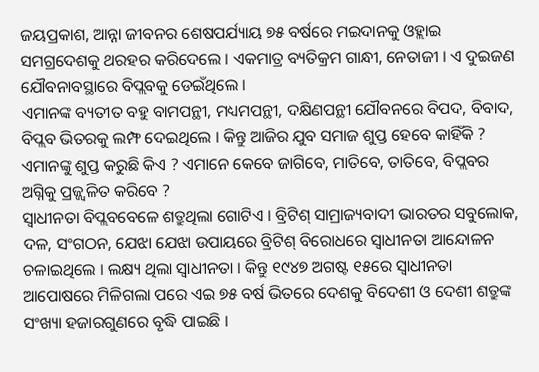ଜୟପ୍ରକାଶ, ଆନ୍ନା ଜୀବନର ଶେଷପର୍ଯ୍ୟାୟ ୭୫ ବର୍ଷରେ ମଇଦାନକୁ ଓହ୍ଲାଇ ସମଗ୍ରଦେଶକୁ ଥରହର କରିଦେଲେ । ଏକମାତ୍ର ବ୍ୟତିକ୍ରମ ଗାନ୍ଧୀ, ନେତାଜୀ । ଏ ଦୁଇଜଣ ଯୌବନାବସ୍ଥାରେ ବିପ୍ଲବକୁ ଡେଇଁଥିଲେ ।
ଏମାନଙ୍କ ବ୍ୟତୀତ ବହୁ ବାମପନ୍ଥୀ, ମଧ୍ୟମପନ୍ଥୀ, ଦକ୍ଷିଣପନ୍ଥୀ ଯୌବନରେ ବିପଦ, ବିବାଦ, ବିପ୍ଲବ ଭିତରକୁ ଲମ୍ଫ ଦେଇଥିଲେ । କିନ୍ତୁ ଆଜିର ଯୁବ ସମାଜ ଶୁପ୍ତ ହେବେ କାହିଁକି ? ଏମାନଙ୍କୁ ଶୁପ୍ତ କରୁଛି କିଏ ? ଏମାନେ କେବେ ଜାଗିବେ, ମାତିବେ, ତାତିବେ, ବିପ୍ଲବର ଅଗ୍ନିକୁ ପ୍ରଜ୍ଜ୍ୱଳିତ କରିବେ ?
ସ୍ୱାଧୀନତା ବିପ୍ଲବବେଳେ ଶତ୍ରୁଥିଲା ଗୋଟିଏ । ବ୍ରିଟିଶ୍ ସାମ୍ରାଜ୍ୟବାଦୀ ଭାରତର ସବୁଲୋକ, ଦଳ, ସଂଗଠନ, ଯେଝା ଯେଝା ଉପାୟରେ ବ୍ରିଟିଶ୍ ବିରୋଧରେ ସ୍ୱାଧୀନତା ଆନ୍ଦୋଳନ ଚଳାଇଥିଲେ । ଲକ୍ଷ୍ୟ ଥିଲା ସ୍ୱାଧୀନତା । କିନ୍ତୁ ୧୯୪୭ ଅଗଷ୍ଟ ୧୫ରେ ସ୍ୱାଧୀନତା ଆପୋଷରେ ମିଳିଗଲା ପରେ ଏଇ ୭୫ ବର୍ଷ ଭିତରେ ଦେଶକୁ ବିଦେଶୀ ଓ ଦେଶୀ ଶତ୍ରୁଙ୍କ ସଂଖ୍ୟା ହଜାରଗୁଣରେ ବୃଦ୍ଧି ପାଇଛି ।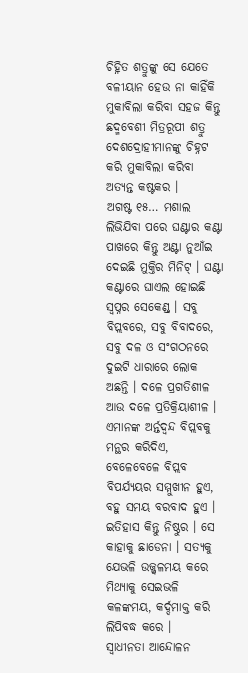ଚିହ୍ନିତ ଶତ୍ରୁଙ୍କୁ ସେ ଯେତେ ବଳୀୟାନ ହେଉ ନା କାହିଁକି ମୁକାବିଲା କରିବା ସହଜ କିନ୍ତୁ ଛଦ୍ମବେଶୀ ମିତ୍ରରୂପୀ ଶତ୍ରୁ ଦେଶଦ୍ରୋହୀମାନଙ୍କୁ ଚିହ୍ନଟ କରି ମୁକାବିଲା କରିବା ଅତ୍ୟନ୍ତ କଷ୍ଟକର ।
ଅଗଷ୍ଟ ୧୫… ମଶାଲ ଲିଭିଯିବା ପରେ ଘଣ୍ଟାର କଣ୍ଟା ପାଖରେ କିନ୍ତୁ ଅଣ୍ଟା ନୁଆଁଇ ଦେଇଛି ମୁକ୍ତିର ମିନିଟ୍ । ଘଣ୍ଟା କଣ୍ଟାରେ ଘାଏଲ ହୋଇଛି ସ୍ୱପ୍ନର ସେକେଣ୍ଡ୍ । ସବୁ ବିପ୍ଲବରେ, ସବୁ ବିବାଦରେ, ସବୁ ଦଳ ଓ ସଂଗଠନରେ ଦୁଇଟି ଧାରାରେ ଲୋକ
ଅଛନ୍ତି । ଦଳେ ପ୍ରଗତିଶୀଳ ଆଉ ଦଳେ ପ୍ରତିକ୍ରିୟାଶୀଳ । ଏମାନଙ୍କ ଅର୍ନ୍ତଦ୍ୱନ୍ଦ ବିପ୍ଲବକୁ ମନ୍ଥର କରିଦିଏ, ବେଳେବେଳେ ବିପ୍ଲବ ବିପର୍ଯ୍ୟୟର ସମ୍ମୁଖୀନ ହୁଏ, ବହୁ ସମୟ ବରବାଦ ହୁଏ । ଇତିହାସ କିନ୍ତୁ ନିଷ୍ଠୁର । ସେ କାହାକୁ ଛାଡେନା । ସତ୍ୟକୁ
ଯେଭଳି ଉଜ୍ଜ୍ୱଳମୟ କରେ ମିଥ୍ୟାକୁ ସେଇଭଳି କଳଙ୍କମୟ, କର୍ଦ୍ଦମାକ୍ତ କରି ଲିପିବଦ୍ଧ କରେ ।
ସ୍ୱାଧୀନତା ଆନ୍ଦୋଳନ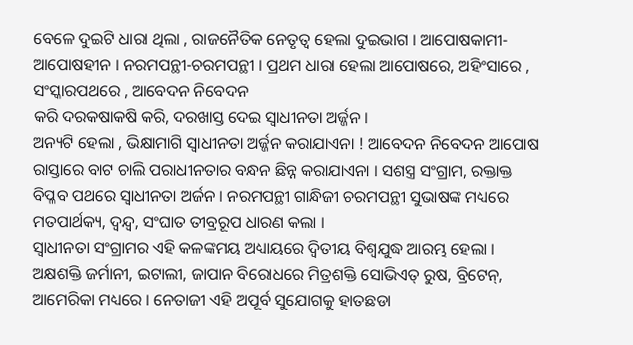ବେଳେ ଦୁଇଟି ଧାରା ଥିଲା , ରାଜନୈତିକ ନେତୃତ୍ୱ ହେଲା ଦୁଇଭାଗ । ଆପୋଷକାମୀ-ଆପୋଷହୀନ । ନରମପନ୍ଥୀ-ଚରମପନ୍ଥୀ । ପ୍ରଥମ ଧାରା ହେଲା ଆପୋଷରେ, ଅହିଂସାରେ , ସଂସ୍କାରପଥରେ , ଆବେଦନ ନିବେଦନ
କରି ଦରକଷାକଷି କରି, ଦରଖାସ୍ତ ଦେଇ ସ୍ୱାଧୀନତା ଅର୍ଜ୍ଜନ ।
ଅନ୍ୟଟି ହେଲା , ଭିକ୍ଷାମାଗି ସ୍ୱାଧୀନତା ଅର୍ଜ୍ଜନ କରାଯାଏନା ! ଆବେଦନ ନିବେଦନ ଆପୋଷ ରାସ୍ତାରେ ବାଟ ଚାଲି ପରାଧୀନତାର ବନ୍ଧନ ଛିନ୍ନ କରାଯାଏନା । ସଶସ୍ତ୍ର ସଂଗ୍ରାମ, ରକ୍ତାକ୍ତ ବିପ୍ଳବ ପଥରେ ସ୍ୱାଧୀନତା ଅର୍ଜନ । ନରମପନ୍ଥୀ ଗାନ୍ଧିଜୀ ଚରମପନ୍ଥୀ ସୁଭାଷଙ୍କ ମଧ୍ୟରେ ମତପାର୍ଥକ୍ୟ, ଦ୍ୱନ୍ଦ୍ୱ, ସଂଘାତ ତୀବ୍ରରୂପ ଧାରଣ କଲା ।
ସ୍ୱାଧୀନତା ସଂଗ୍ରାମର ଏହି କଳଙ୍କମୟ ଅଧ୍ୟାୟରେ ଦ୍ୱିତୀୟ ବିଶ୍ୱଯୁଦ୍ଧ ଆରମ୍ଭ ହେଲା । ଅକ୍ଷଶକ୍ତି ଜର୍ମାନୀ, ଇଟାଲୀ, ଜାପାନ ବିରୋଧରେ ମିତ୍ରଶକ୍ତି ସୋଭିଏତ୍ ରୁଷ, ବ୍ରିଟେନ୍, ଆମେରିକା ମଧ୍ୟରେ । ନେତାଜୀ ଏହି ଅପୂର୍ବ ସୁଯୋଗକୁ ହାତଛଡା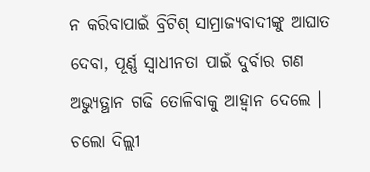ନ କରିବାପାଇଁ ବ୍ରିଟିଶ୍ ସାମ୍ରାଜ୍ୟବାଦୀଙ୍କୁ ଆଘାତ ଦେବା, ପୂର୍ଣ୍ଣ ସ୍ୱାଧୀନତା ପାଇଁ ଦୁର୍ବାର ଗଣ ଅଭ୍ୟୁତ୍ଥାନ ଗଢି ତୋଳିବାକୁ ଆହ୍ୱାନ ଦେଲେ । ଚଲୋ ଦିଲ୍ଲୀ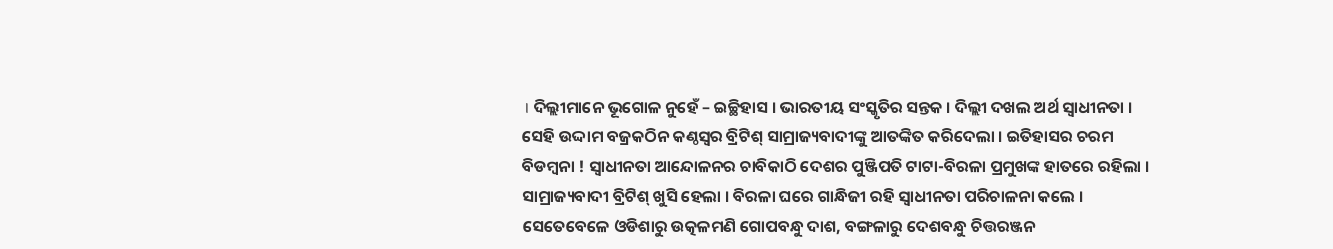। ଦିଲ୍ଲୀମାନେ ଭୂଗୋଳ ନୁହେଁ – ଇଚ୍ଛିହାସ । ଭାରତୀୟ ସଂସ୍କୃତିର ସନ୍ତକ । ଦିଲ୍ଲୀ ଦଖଲ ଅର୍ଥ ସ୍ୱାଧୀନତା ।
ସେହି ଉଦ୍ଦାମ ବଜ୍ରକଠିନ କଣ୍ଠସ୍ୱର ବ୍ରିଟିଶ୍ ସାମ୍ରାଜ୍ୟବାଦୀଙ୍କୁ ଆତଙ୍କିତ କରିଦେଲା । ଇତିହାସର ଚରମ ବିଡମ୍ବନା ! ସ୍ୱାଧୀନତା ଆନ୍ଦୋଳନର ଚାବିକାଠି ଦେଶର ପୁଞ୍ଜିପତି ଟାଟା-ବିରଳା ପ୍ରମୁଖଙ୍କ ହାତରେ ରହିଲା । ସାମ୍ରାଜ୍ୟବାଦୀ ବ୍ରିଟିଶ୍ ଖୁସି ହେଲା । ବିରଳା ଘରେ ଗାନ୍ଧିଜୀ ରହି ସ୍ୱାଧୀନତା ପରିଚାଳନା କଲେ । ସେତେବେଳେ ଓଡିଶାରୁ ଉତ୍କଳମଣି ଗୋପବନ୍ଧୁ ଦାଶ, ବଙ୍ଗଳାରୁ ଦେଶବନ୍ଧୁ ଚିତ୍ତରଞ୍ଜନ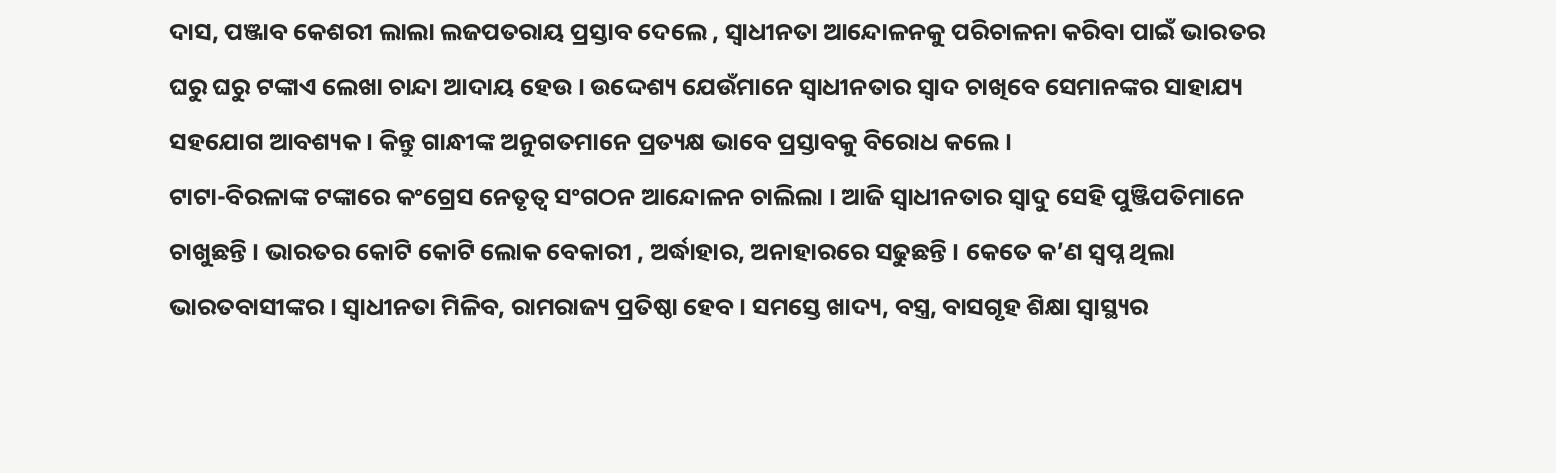ଦାସ, ପଞ୍ଜାବ କେଶରୀ ଲାଲା ଲଜପତରାୟ ପ୍ରସ୍ତାବ ଦେଲେ , ସ୍ୱାଧୀନତା ଆନ୍ଦୋଳନକୁ ପରିଚାଳନା କରିବା ପାଇଁ ଭାରତର ଘରୁ ଘରୁ ଟଙ୍କାଏ ଲେଖା ଚାନ୍ଦା ଆଦାୟ ହେଉ । ଉଦ୍ଦେଶ୍ୟ ଯେଉଁମାନେ ସ୍ୱାଧୀନତାର ସ୍ୱାଦ ଚାଖିବେ ସେମାନଙ୍କର ସାହାଯ୍ୟ ସହଯୋଗ ଆବଶ୍ୟକ । କିନ୍ତୁ ଗାନ୍ଧୀଙ୍କ ଅନୁଗତମାନେ ପ୍ରତ୍ୟକ୍ଷ ଭାବେ ପ୍ରସ୍ତାବକୁ ବିରୋଧ କଲେ ।
ଟାଟା-ବିରଳାଙ୍କ ଟଙ୍କାରେ କଂଗ୍ରେସ ନେତୃତ୍ୱ ସଂଗଠନ ଆନ୍ଦୋଳନ ଚାଲିଲା । ଆଜି ସ୍ୱାଧୀନତାର ସ୍ୱାଦୁ ସେହି ପୁଞ୍ଜିପତିମାନେ ଚାଖୁଛନ୍ତି । ଭାରତର କୋଟି କୋଟି ଲୋକ ବେକାରୀ , ଅର୍ଦ୍ଧାହାର, ଅନାହାରରେ ସଢୁଛନ୍ତି । କେତେ କ’ଣ ସ୍ୱପ୍ନ ଥିଲା ଭାରତବାସୀଙ୍କର । ସ୍ୱାଧୀନତା ମିଳିବ, ରାମରାଜ୍ୟ ପ୍ରତିଷ୍ଠା ହେବ । ସମସ୍ତେ ଖାଦ୍ୟ, ବସ୍ତ୍ର, ବାସଗୃହ ଶିକ୍ଷା ସ୍ୱାସ୍ଥ୍ୟର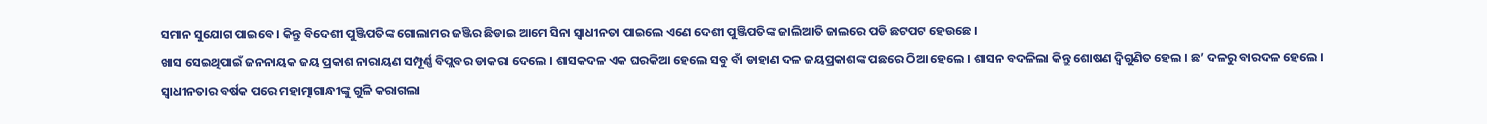ସମାନ ସୁଯୋଗ ପାଇବେ । କିନ୍ତୁ ବିଦେଶୀ ପୁଞ୍ଜିପତିଙ୍କ ଗୋଲାମର ଜଞ୍ଜିର ଛିଡାଇ ଆମେ ସିନା ସ୍ୱାଧୀନତା ପାଇଲେ ଏଣେ ଦେଶୀ ପୁଞ୍ଜିପତିଙ୍କ ଜାଲିଆତି ଜାଲରେ ପଡି ଛଟପଟ ହେଉଛେ ।
ଖାସ ସେଇଥିପାଇଁ ଜନନାୟକ ଜୟ ପ୍ରକାଶ ନାରାୟଣ ସମ୍ପୂର୍ଣ୍ଣ ବିପ୍ଲବର ଡାକରା ଦେଲେ । ଶାସକଦଳ ଏକ ଘରକିଆ ହେଲେ ସବୁ ବାଁ ଡାହାଣ ଦଳ ଜୟପ୍ରକାଶଙ୍କ ପଛରେ ଠିଆ ହେଲେ । ଶାସନ ବଦଳିଲା କିନ୍ତୁ ଶୋଷଣ ଦ୍ୱିଗୁଣିତ ହେଲ । ଛ’ ଦଳରୁ ବାରଦଳ ହେଲେ ।
ସ୍ୱାଧୀନତାର ବର୍ଷକ ପରେ ମହାତ୍ମାଗାନ୍ଧୀଙ୍କୁ ଗୁଳି କରାଗଲା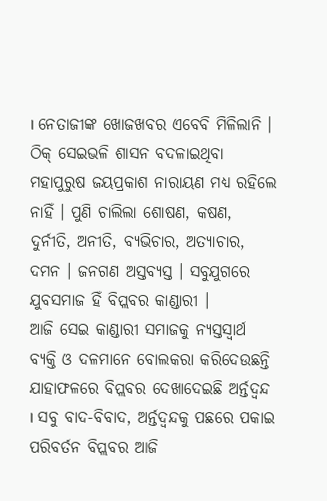। ନେତାଜୀଙ୍କ ଖୋଜଖବର ଏବେବି ମିଳିଲାନି । ଠିକ୍ ସେଇଭଳି ଶାସନ ବଦଳାଇଥିବା ମହାପୁରୁଷ ଜୟପ୍ରକାଶ ନାରାୟଣ ମଧ୍ୟ ରହିଲେ ନାହିଁ । ପୁଣି ଚାଲିଲା ଶୋଷଣ, କଷଣ, ଦୁର୍ନୀତି, ଅନୀତି, ବ୍ୟଭିଚାର, ଅତ୍ୟାଚାର, ଦମନ । ଜନଗଣ ଅସ୍ତବ୍ୟସ୍ତ । ସବୁଯୁଗରେ ଯୁବସମାଜ ହିଁ ବିପ୍ଲବର କାଣ୍ଡାରୀ ।
ଆଜି ସେଇ କାଣ୍ଡାରୀ ସମାଜକୁ ନ୍ୟସ୍ତସ୍ୱାର୍ଥ ବ୍ୟକ୍ତି ଓ ଦଳମାନେ ବୋଲକରା କରିଦେଉଛନ୍ତି ଯାହାଫଳରେ ବିପ୍ଲବର ଦେଖାଦେଇଛି ଅର୍ନ୍ତଦ୍ୱନ୍ଦ । ସବୁ ବାଦ-ବିବାଦ, ଅର୍ନ୍ତଦ୍ୱନ୍ଦକୁ ପଛରେ ପକାଇ ପରିବର୍ତନ ବିପ୍ଲବର ଆଜି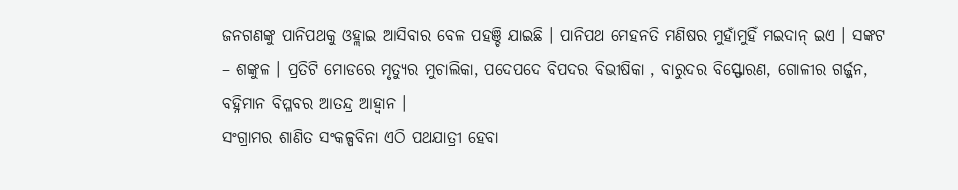ଜନଗଣଙ୍କୁ ପାନିପଥକୁ ଓହ୍ଲାଇ ଆସିବାର ବେଳ ପହଞ୍ଚି ଯାଇଛି । ପାନିପଥ ମେହନତି ମଣିଷର ମୁହାଁମୁହିଁ ମଇଦାନ୍ ଇଏ । ସଙ୍କଟ – ଶଙ୍କୁଳ । ପ୍ରତିଟି ମୋଡରେ ମୃତ୍ୟୁର ମୁଚାଲିକା, ପଦେପଦେ ବିପଦର ବିଭୀଷିକା , ବାରୁଦର ବିସ୍ଫୋରଣ, ଗୋଳୀର ଗର୍ଜ୍ଜନ, ବହ୍ନିମାନ ବିପ୍ଳବର ଆତନ୍ଦ୍ର ଆହ୍ୱାନ ।
ସଂଗ୍ରାମର ଶାଣିତ ସଂକଳ୍ପବିନା ଏଠି ପଥଯାତ୍ରୀ ହେବା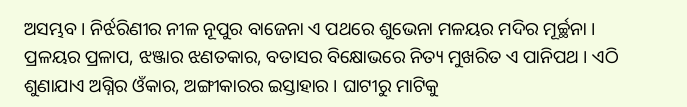ଅସମ୍ଭବ । ନିର୍ଝରିଣୀର ନୀଳ ନୂପୁର ବାଜେନା ଏ ପଥରେ ଶୁଭେନା ମଳୟର ମଦିର ମୂର୍ଚ୍ଛନା । ପ୍ରଳୟର ପ୍ରଳାପ, ଝଞ୍ଜାର ଝଣତକାର, ବତାସର ବିକ୍ଷୋଭରେ ନିତ୍ୟ ମୁଖରିତ ଏ ପାନିପଥ । ଏଠି ଶୁଣାଯାଏ ଅଗ୍ନିର ଓଁକାର, ଅଙ୍ଗୀକାରର ଇସ୍ତାହାର । ଘାଟୀରୁ ମାଟିକୁ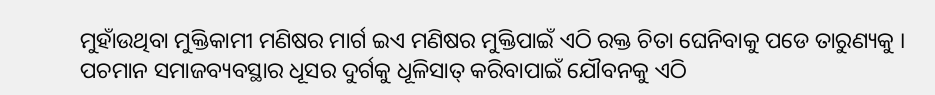ମୁହାଁଉଥିବା ମୁକ୍ତିକାମୀ ମଣିଷର ମାର୍ଗ ଇଏ ମଣିଷର ମୁକ୍ତିପାଇଁ ଏଠି ରକ୍ତ ଚିତା ଘେନିବାକୁ ପଡେ ତାରୁଣ୍ୟକୁ ।
ପଚମାନ ସମାଜବ୍ୟବସ୍ଥାର ଧୂସର ଦୁର୍ଗକୁ ଧୂଳିସାତ୍ କରିବାପାଇଁ ଯୌବନକୁ ଏଠି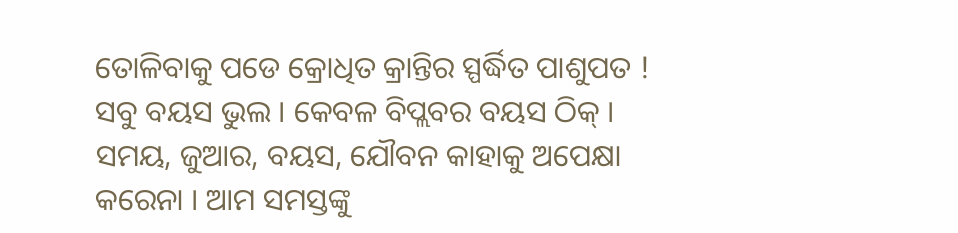ତୋଳିବାକୁ ପଡେ କ୍ରୋଧିତ କ୍ରାନ୍ତିର ସ୍ପର୍ଦ୍ଧିତ ପାଶୁପତ ! ସବୁ ବୟସ ଭୁଲ । କେବଳ ବିପ୍ଲବର ବୟସ ଠିକ୍ । ସମୟ, ଜୁଆର, ବୟସ, ଯୌବନ କାହାକୁ ଅପେକ୍ଷା କରେନା । ଆମ ସମସ୍ତଙ୍କୁ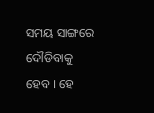ସମୟ ସାଙ୍ଗରେ ଦୌଡିବାକୁ ହେବ । ହେ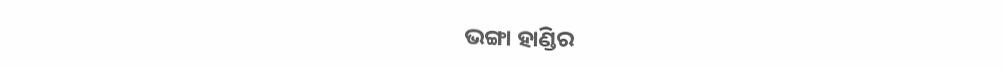ଭଙ୍ଗା ହାଣ୍ଡିର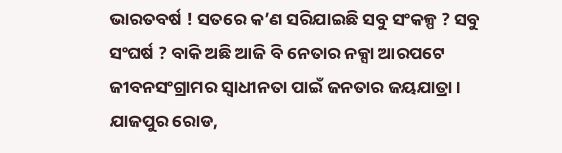ଭାରତବର୍ଷ ! ସତରେ କ’ଣ ସରିଯାଇଛି ସବୁ ସଂକଳ୍ପ ? ସବୁ ସଂଘର୍ଷ ? ବାକି ଅଛି ଆଜି ବି ନେତାର ନକ୍ସା ଆରପଟେ ଜୀବନସଂଗ୍ରାମର ସ୍ୱାଧୀନତା ପାଇଁ ଜନତାର ଜୟଯାତ୍ରା ।
ଯାଜପୁର ରୋଡ,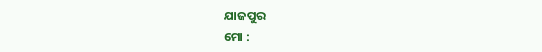ଯାଜପୁର
ମୋ :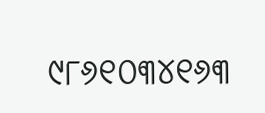୯୮୬୧୦୩୪୧୬୩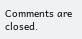Comments are closed.